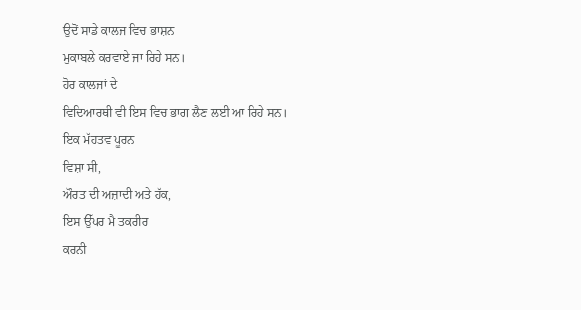ਉਦੋਂ ਸਾਡੇ ਕਾਲਜ ਵਿਚ ਭਾਸ਼ਨ
ਮੁਕਾਬਲੇ ਕਰਵਾਏ ਜਾ ਰਿਹੇ ਸਨ।
ਹੋਰ ਕਾਲਜਾਂ ਦੇ
ਵਿਦਿਆਰਥੀ ਵੀ ਇਸ ਵਿਚ ਭਾਗ ਲੈਣ ਲਈ ਆ ਰਿਹੇ ਸਨ।
ਇਕ ਮੱਹਤਵ ਪੂਰਨ
ਵਿਸ਼ਾ ਸੀ,
ਔਰਤ ਦੀ ਅਜ਼ਾਦੀ ਅਤੇ ਹੱਕ,
ਇਸ ਉੱਪਰ ਮੈ ਤਕਰੀਰ
ਕਰਨੀ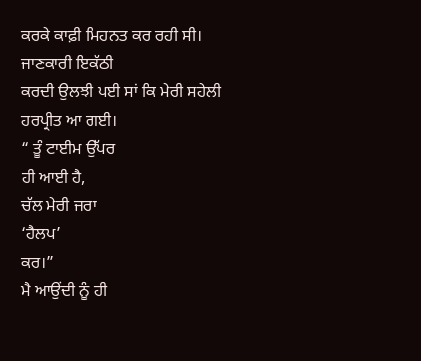ਕਰਕੇ ਕਾਫ਼ੀ ਮਿਹਨਤ ਕਰ ਰਹੀ ਸੀ।
ਜਾਣਕਾਰੀ ਇਕੱਠੀ
ਕਰਦੀ ਉਲਝੀ ਪਈ ਸਾਂ ਕਿ ਮੇਰੀ ਸਹੇਲੀ ਹਰਪ੍ਰੀਤ ਆ ਗਈ।
“ ਤੂੰ ਟਾਈਮ ਉੱਪਰ
ਹੀ ਆਈ ਹੈ,
ਚੱਲ ਮੇਰੀ ਜਰਾ
‘ਹੈਲਪ’
ਕਰ।”
ਮੈ ਆਉਂਦੀ ਨੂੰ ਹੀ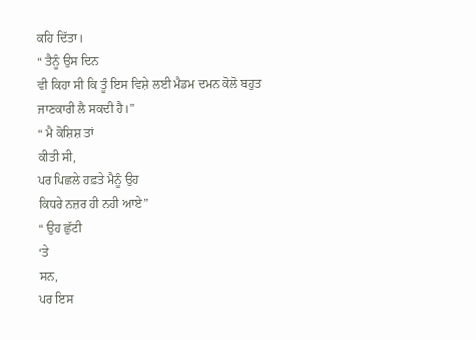ਕਹਿ ਦਿੱਤਾ।
“ ਤੈਨੂੰ ਉਸ ਦਿਨ
ਵੀ ਕਿਹਾ ਸੀ ਕਿ ਤੂੰ ਇਸ ਵਿਸ਼ੇ ਲਈ ਮੈਡਮ ਦਮਨ ਕੋਲੋ ਬਹੁਤ ਜਾਣਕਾਰੀ ਲੈ ਸਕਦੀ ਹੈ।”
“ ਮੈ ਕੋਸ਼ਿਸ਼ ਤਾਂ
ਕੀਤੀ ਸੀ,
ਪਰ ਪਿਛਲੇ ਹਫ਼ਤੇ ਮੈਨੂੰ ਉਹ
ਕਿਧਰੇ ਨਜ਼ਰ ਹੀ ਨਹੀ ਆਏ”
“ ਉਹ ਛੁੱਟੀ
‘ਤੇ
ਸਨ,
ਪਰ ਇਸ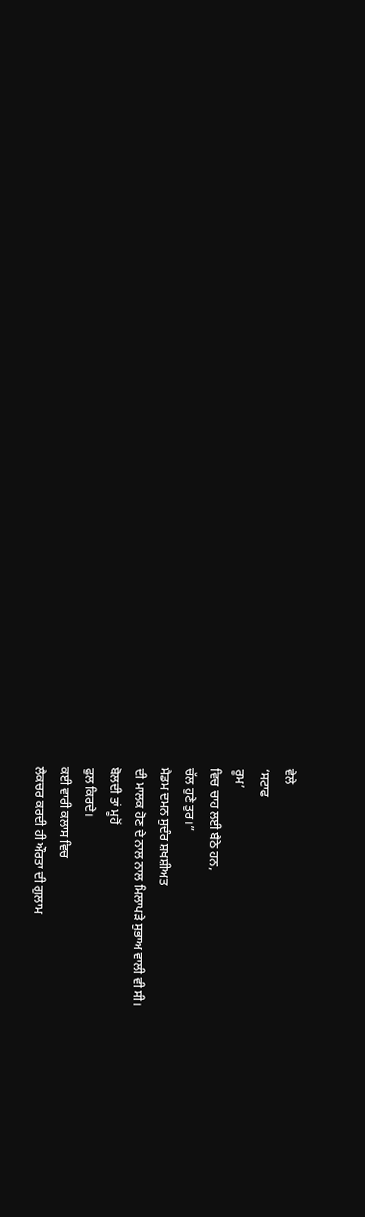ਵੇਲੇ
‘ਸਟਾਫ
ਰੂਮ’
ਵਿਚ ਚਾਹ ਲਈ ਬੈਠੇ ਹਨ,
ਚੱਲ ਹੁਣੇ ਤੁਰ।”
ਮੈਡਮ ਦਮਨ ਸੁਦੰਰ ਸ਼ਖਸ਼ੀਅਤ
ਦੀ ਮਾਲਕ ਹੋਣ ਦੇ ਨਾਲ ਨਾਲ ਮਿਲਾਪੜੇ ਸੁਭਾਅ ਵਾਲੀ ਵੀ ਸੀ।
ਬੋਲਦੀ ਤਾਂ ਮੂਹੋਂ
ਫੁਲ ਕਿਰਦੇ।
ਕਈ ਵਾਰੀ ਕਲਾਸ ਵਿਚ
ਲੈਕਚਰ ਕਰਦੀ ਹੀ ਔਰਤਾ ਦੀ ਗੁਲਾਮ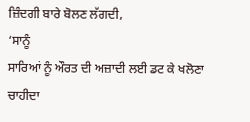ਜ਼ਿੰਦਗੀ ਬਾਰੇ ਬੋਲਣ ਲੱਗਦੀ,
‘ਸਾਨੂੰ
ਸਾਰਿਆਂ ਨੂੰ ਔਰਤ ਦੀ ਅਜ਼ਾਦੀ ਲਈ ਡਟ ਕੇ ਖਲੋਣਾ ਚਾਹੀਦਾ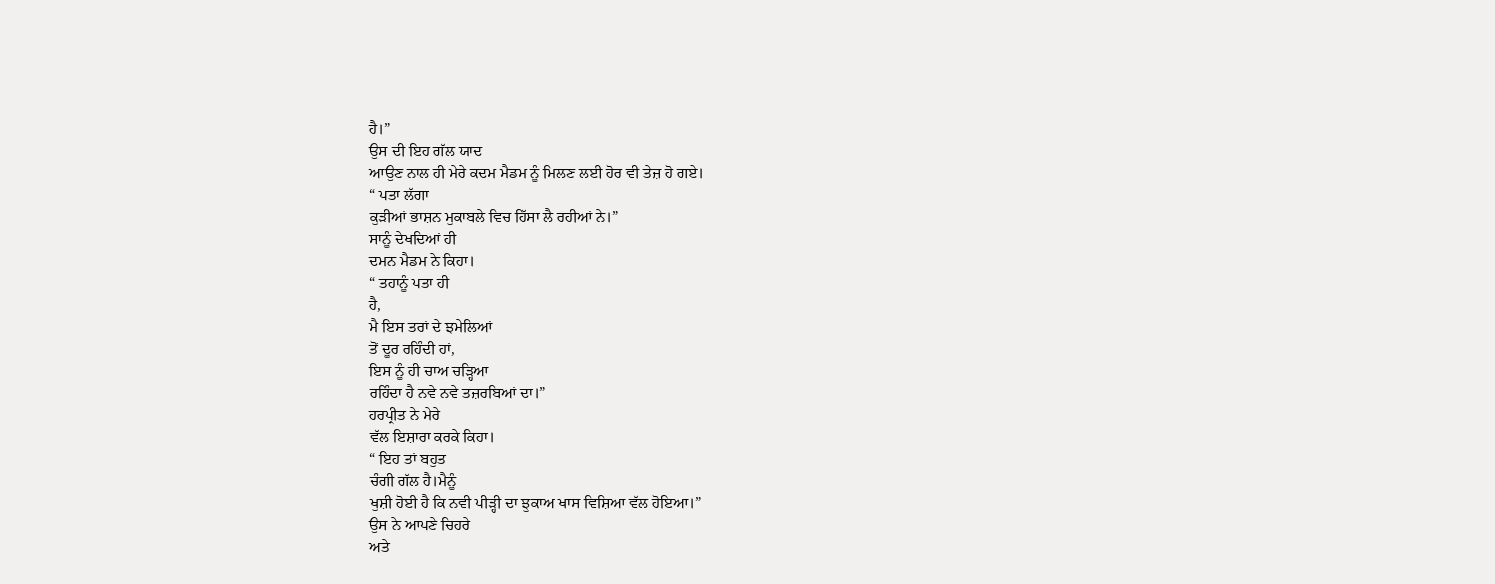ਹੈ।”
ਉਸ ਦੀ ਇਹ ਗੱਲ ਯਾਦ
ਆਉਣ ਨਾਲ ਹੀ ਮੇਰੇ ਕਦਮ ਮੈਡਮ ਨੂੰ ਮਿਲਣ ਲਈ ਹੋਰ ਵੀ ਤੇਜ਼ ਹੋ ਗਏ।
“ ਪਤਾ ਲੱਗਾ
ਕੁੜੀਆਂ ਭਾਸ਼ਨ ਮੁਕਾਬਲੇ ਵਿਚ ਹਿੱਸਾ ਲੈ ਰਹੀਆਂ ਨੇ।”
ਸਾਨੂੰ ਦੇਖਦਿਆਂ ਹੀ
ਦਮਨ ਮੈਡਮ ਨੇ ਕਿਹਾ।
“ ਤਹਾਨੂੰ ਪਤਾ ਹੀ
ਹੈ,
ਮੈ ਇਸ ਤਰਾਂ ਦੇ ਝਮੇਲਿਆਂ
ਤੋਂ ਦੂਰ ਰਹਿੰਦੀ ਹਾਂ,
ਇਸ ਨੂੰ ਹੀ ਚਾਅ ਚੜ੍ਹਿਆ
ਰਹਿੰਦਾ ਹੈ ਨਵੇ ਨਵੇ ਤਜ਼ਰਬਿਆਂ ਦਾ।”
ਹਰਪ੍ਰੀਤ ਨੇ ਮੇਰੇ
ਵੱਲ ਇਸ਼ਾਰਾ ਕਰਕੇ ਕਿਹਾ।
“ ਇਹ ਤਾਂ ਬਹੁਤ
ਚੰਗੀ ਗੱਲ ਹੈ।ਮੈਨੂੰ
ਖੁਸ਼ੀ ਹੋਈ ਹੈ ਕਿ ਨਵੀ ਪੀੜ੍ਹੀ ਦਾ ਝੁਕਾਅ ਖਾਸ ਵਿਸ਼ਿਆ ਵੱਲ ਹੋਇਆ।”
ਉਸ ਨੇ ਆਪਣੇ ਚਿਹਰੇ
ਅਤੇ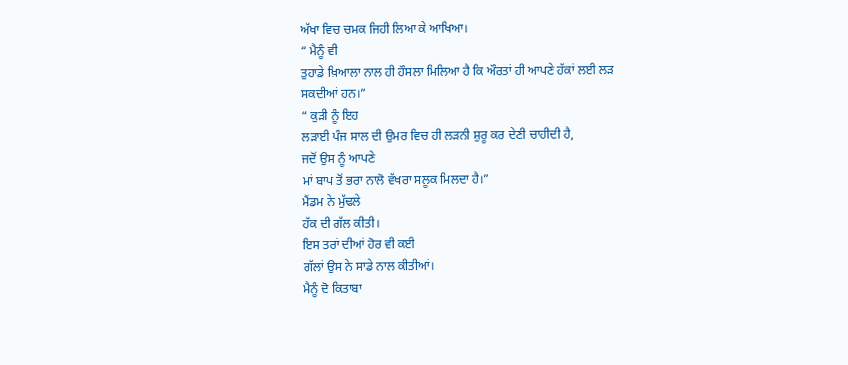ਅੱਖਾ ਵਿਚ ਚਮਕ ਜਿਹੀ ਲਿਆ ਕੇ ਆਖਿਆ।
“ ਮੈਨੂੰ ਵੀ
ਤੁਹਾਡੇ ਖ਼ਿਆਲਾ ਨਾਲ ਹੀ ਹੌਸਲਾ ਮਿਲਿਆ ਹੈ ਕਿ ਔਰਤਾਂ ਹੀ ਆਪਣੇ ਹੱਕਾਂ ਲਈ ਲੜ
ਸਕਦੀਆਂ ਹਨ।”
“ ਕੁੜੀ ਨੂੰ ਇਹ
ਲੜਾਈ ਪੰਜ ਸਾਲ ਦੀ ਉਮਰ ਵਿਚ ਹੀ ਲੜਨੀ ਸ਼ੁਰੂ ਕਰ ਦੇਣੀ ਚਾਹੀਦੀ ਹੈ,
ਜਦੋਂ ਉਸ ਨੂੰ ਆਪਣੇ
ਮਾਂ ਬਾਪ ਤੋਂ ਭਰਾ ਨਾਲੋ ਵੱਖਰਾ ਸਲੂਕ ਮਿਲਦਾ ਹੈ।”
ਮੈਂਡਮ ਨੇ ਮੁੱਢਲੇ
ਹੱਕ ਦੀ ਗੱਲ ਕੀਤੀ।
ਇਸ ਤਰਾਂ ਦੀਆਂ ਹੋਰ ਵੀ ਕਈ
ਗੱਲਾਂ ਉਸ ਨੇ ਸਾਡੇ ਨਾਲ ਕੀਤੀਆਂ।
ਮੈਨੂੰ ਦੋ ਕਿਤਾਬਾ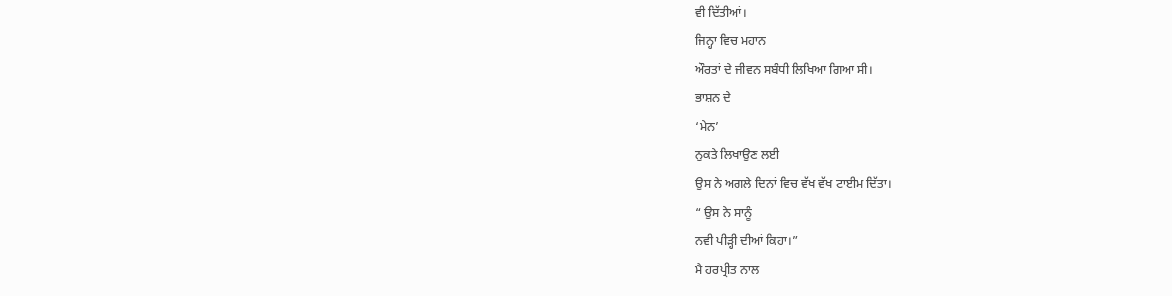ਵੀ ਦਿੱਤੀਆਂ।
ਜਿਨ੍ਹਾ ਵਿਚ ਮਹਾਨ
ਔਰਤਾਂ ਦੇ ਜੀਵਨ ਸਬੰਧੀ ਲਿਖਿਆ ਗਿਆ ਸੀ।
ਭਾਸ਼ਨ ਦੇ
‘ਮੇਨ’
ਨੁਕਤੇ ਲਿਖਾਉਣ ਲਈ
ਉਸ ਨੇ ਅਗਲੇ ਦਿਨਾਂ ਵਿਚ ਵੱਖ ਵੱਖ ਟਾਈਮ ਦਿੱਤਾ।
“ ਉਸ ਨੇ ਸਾਨੂੰ
ਨਵੀ ਪੀੜ੍ਹੀ ਦੀਆਂ ਕਿਹਾ।”
ਮੈ ਹਰਪ੍ਰੀਤ ਨਾਲ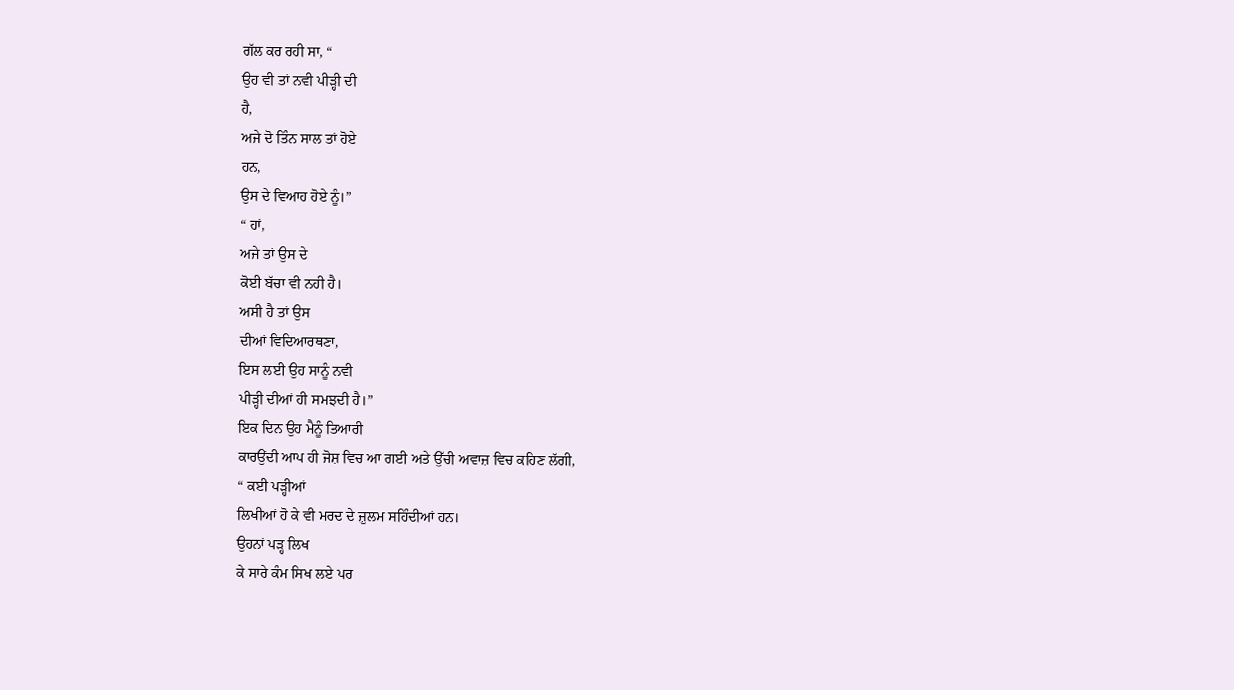ਗੱਲ ਕਰ ਰਹੀ ਸਾ, “
ਉਹ ਵੀ ਤਾਂ ਨਵੀ ਪੀੜ੍ਹੀ ਦੀ
ਹੈ,
ਅਜੇ ਦੋ ਤਿੰਨ ਸਾਲ ਤਾਂ ਹੋਏ
ਹਨ,
ਉਸ ਦੇ ਵਿਆਹ ਹੋਏ ਨੂੰ।”
“ ਹਾਂ,
ਅਜੇ ਤਾਂ ਉਸ ਦੇ
ਕੋਈ ਬੱਚਾ ਵੀ ਨਹੀ ਹੈ।
ਅਸੀ ਹੈ ਤਾਂ ਉਸ
ਦੀਆਂ ਵਿਦਿਆਰਥਣਾ,
ਇਸ ਲਈ ਉਹ ਸਾਨੂੰ ਨਵੀ
ਪੀੜ੍ਹੀ ਦੀਆਂ ਹੀ ਸਮਝਦੀ ਹੈ।”
ਇਕ ਦਿਨ ਉਹ ਮੈਨੂੰ ਤਿਆਰੀ
ਕਾਰਉਂਦੀ ਆਪ ਹੀ ਜੋਸ਼ ਵਿਚ ਆ ਗਈ ਅਤੇ ਉੱਚੀ ਅਵਾਜ਼ ਵਿਚ ਕਹਿਣ ਲੱਗੀ,
“ ਕਈ ਪੜ੍ਹੀਆਂ
ਲਿਖੀਆਂ ਹੋ ਕੇ ਵੀ ਮਰਦ ਦੇ ਜ਼ੁਲਮ ਸਹਿੰਦੀਆਂ ਹਨ।
ਉਹਨਾਂ ਪੜ੍ਹ ਲਿਖ
ਕੇ ਸਾਰੇ ਕੰਮ ਸਿਖ ਲਏ ਪਰ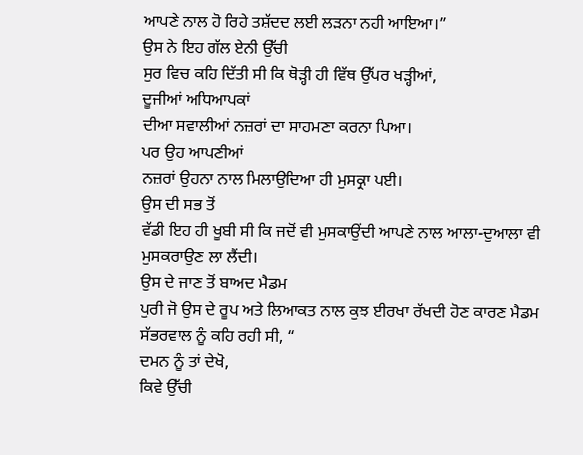ਆਪਣੇ ਨਾਲ ਹੋ ਰਿਹੇ ਤਸ਼ੱਦਦ ਲਈ ਲੜਨਾ ਨਹੀ ਆਇਆ।”
ਉਸ ਨੇ ਇਹ ਗੱਲ ਏਨੀ ਉੱਚੀ
ਸੁਰ ਵਿਚ ਕਹਿ ਦਿੱਤੀ ਸੀ ਕਿ ਥੋੜ੍ਹੀ ਹੀ ਵਿੱਥ ਉੱਪਰ ਖੜ੍ਹੀਆਂ,
ਦੂਜੀਆਂ ਅਧਿਆਪਕਾਂ
ਦੀਆ ਸਵਾਲੀਆਂ ਨਜ਼ਰਾਂ ਦਾ ਸਾਹਮਣਾ ਕਰਨਾ ਪਿਆ।
ਪਰ ਉਹ ਆਪਣੀਆਂ
ਨਜ਼ਰਾਂ ਉਹਨਾ ਨਾਲ ਮਿਲਾਉਦਿਆ ਹੀ ਮੁਸਕ੍ਰਾ ਪਈ।
ਉਸ ਦੀ ਸਭ ਤੋਂ
ਵੱਡੀ ਇਹ ਹੀ ਖੂਬੀ ਸੀ ਕਿ ਜਦੋਂ ਵੀ ਮੁਸਕਾਉਂਦੀ ਆਪਣੇ ਨਾਲ ਆਲਾ-ਦੁਆਲਾ ਵੀ
ਮੁਸਕਰਾਉਣ ਲਾ ਲੈਂਦੀ।
ਉਸ ਦੇ ਜਾਣ ਤੋਂ ਬਾਅਦ ਮੈਡਮ
ਪੁਰੀ ਜੋ ਉਸ ਦੇ ਰੂਪ ਅਤੇ ਲਿਆਕਤ ਨਾਲ ਕੁਝ ਈਰਖਾ ਰੱਖਦੀ ਹੋਣ ਕਾਰਣ ਮੈਡਮ
ਸੱਭਰਵਾਲ ਨੂੰ ਕਹਿ ਰਹੀ ਸੀ, “
ਦਮਨ ਨੂੰ ਤਾਂ ਦੇਖੋ,
ਕਿਵੇ ਉੱਚੀ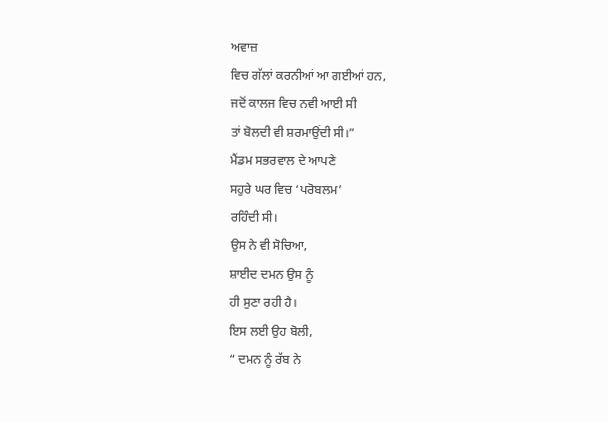ਅਵਾਜ਼
ਵਿਚ ਗੱਲਾਂ ਕਰਨੀਆਂ ਆ ਗਈਆਂ ਹਨ,
ਜਦੋਂ ਕਾਲਜ ਵਿਚ ਨਵੀ ਆਈ ਸੀ
ਤਾਂ ਬੋਲਦੀ ਵੀ ਸ਼ਰਮਾਉਂਦੀ ਸੀ।”
ਮੈਂਡਮ ਸਭਰਵਾਲ ਦੇ ਆਪਣੇ
ਸਹੁਰੇ ਘਰ ਵਿਚ ‘ਪਰੋਬਲਮ’
ਰਹਿੰਦੀ ਸੀ।
ਉਸ ਨੇ ਵੀ ਸੋਚਿਆ,
ਸ਼ਾਈਦ ਦਮਨ ਉਸ ਨੂੰ
ਹੀ ਸੁਣਾ ਰਹੀ ਹੈ।
ਇਸ ਲਈ ਉਹ ਬੋਲੀ,
“ ਦਮਨ ਨੂੰ ਰੱਬ ਨੇ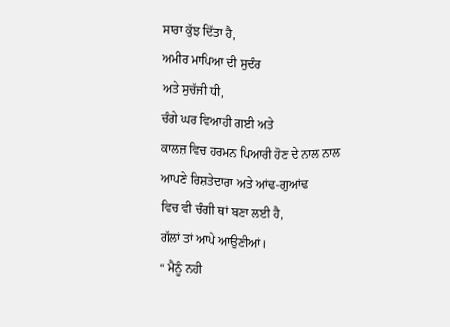ਸਾਰਾ ਕੁੱਝ ਦਿੱਤਾ ਹੈ,
ਅਮੀਰ ਮਾਪਿਆ ਦੀ ਸੁਦੰਰ
ਅਤੇ ਸੁਚੱਜੀ ਧੀ,
ਚੰਗੇ ਘਰ ਵਿਆਹੀ ਗਈ ਅਤੇ
ਕਾਲਜ਼ ਵਿਚ ਹਰਮਨ ਪਿਆਰੀ ਹੋਣ ਦੇ ਨਾਲ ਨਾਲ ਆਪਣੇ ਰਿਸ਼ਤੇਦਾਰਾ ਅਤੇ ਆਂਢ-ਗੁਆਂਢ
ਵਿਚ ਵੀ ਚੰਗੀ ਥਾਂ ਬਣਾ ਲਈ ਹੈ,
ਗੱਲਾਂ ਤਾਂ ਆਪੇ ਆਉਣੀਆਂ।
“ ਮੈਨੂੰ ਨਹੀ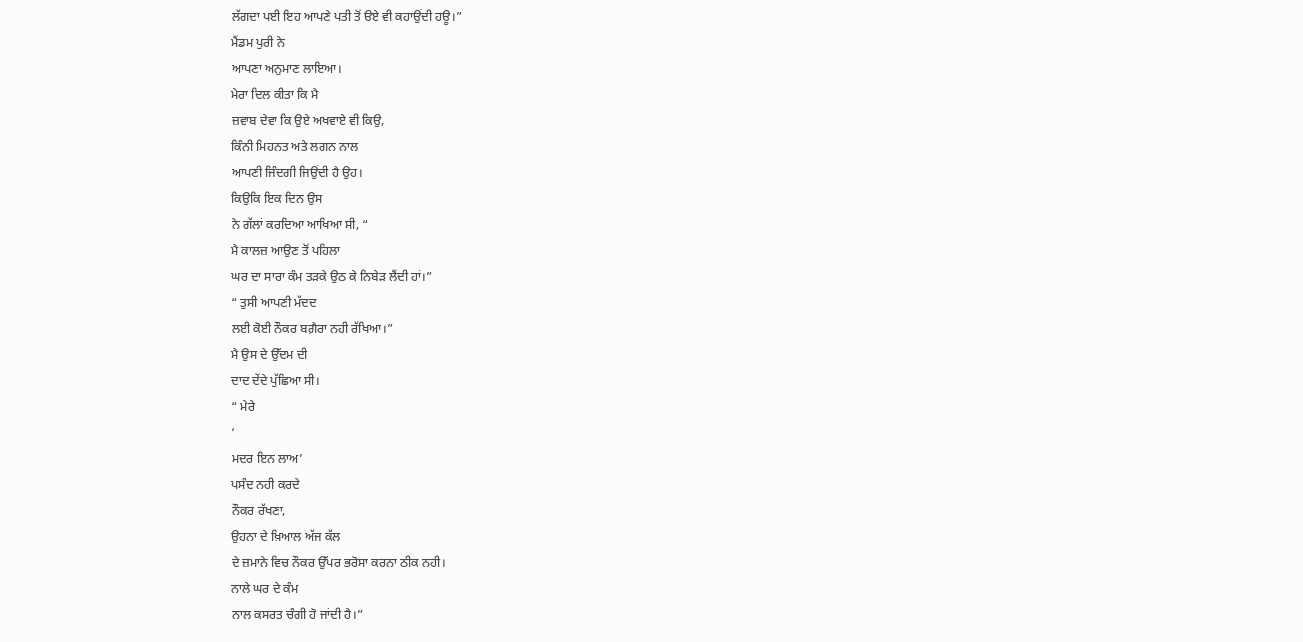ਲੱਗਦਾ ਪਈ ਇਹ ਆਪਣੇ ਪਤੀ ਤੋਂ ੳਏ ਵੀ ਕਹਾਉਂਦੀ ਹਊ।”
ਮੈਂਡਮ ਪੁਰੀ ਨੇ
ਆਪਣਾ ਅਨੁਮਾਣ ਲਾਇਆ।
ਮੇਰਾ ਦਿਲ ਕੀਤਾ ਕਿ ਮੈ
ਜ਼ਵਾਬ ਦੇਵਾ ਕਿ ਉਏ ਅਖਵਾਏ ਵੀ ਕਿਉ,
ਕਿੰਨੀ ਮਿਹਨਤ ਅਤੇ ਲਗਨ ਨਾਲ
ਆਪਣੀ ਜਿੰਦਗੀ ਜਿਉਂਦੀ ਹੈ ਉਹ।
ਕਿਉਕਿ ਇਕ ਦਿਨ ਉਸ
ਨੇ ਗੱਲਾਂ ਕਰਦਿਆ ਆਖਿਆ ਸੀ, “
ਮੈ ਕਾਲਜ਼ ਆਉਣ ਤੋਂ ਪਹਿਲਾ
ਘਰ ਦਾ ਸਾਰਾ ਕੰਮ ਤੜਕੇ ਉਠ ਕੇ ਨਿਬੇੜ ਲੈਂਦੀ ਹਾਂ।”
“ ਤੁਸੀ ਆਪਣੀ ਮੱਦਦ
ਲਈ ਕੋਈ ਨੌਕਰ ਬਗ਼ੈਰਾ ਨਹੀ ਰੱਖਿਆ।”
ਮੈ ਉਸ ਦੇ ਉੱਦਮ ਦੀ
ਦਾਦ ਦੇਂਦੇ ਪੁੱਛਿਆ ਸੀ।
“ ਮੇਰੇ
‘
ਮਦਰ ਇਨ ਲਾਅ’
ਪਸੰਦ ਨਹੀ ਕਰਦੇ
ਨੌਕਰ ਰੱਖਣਾ,
ਉਹਨਾ ਦੇ ਖ਼ਿਆਲ ਅੱਜ ਕੱਲ
ਦੇ ਜ਼ਮਾਨੇ ਵਿਚ ਨੌਕਰ ਉੱਪਰ ਭਰੋਸਾ ਕਰਨਾ ਠੀਕ ਨਹੀ।
ਨਾਲੇ ਘਰ ਦੇ ਕੰਮ
ਨਾਲ ਕਸਰਤ ਚੰਗੀ ਹੋ ਜਾਂਦੀ ਹੈ।”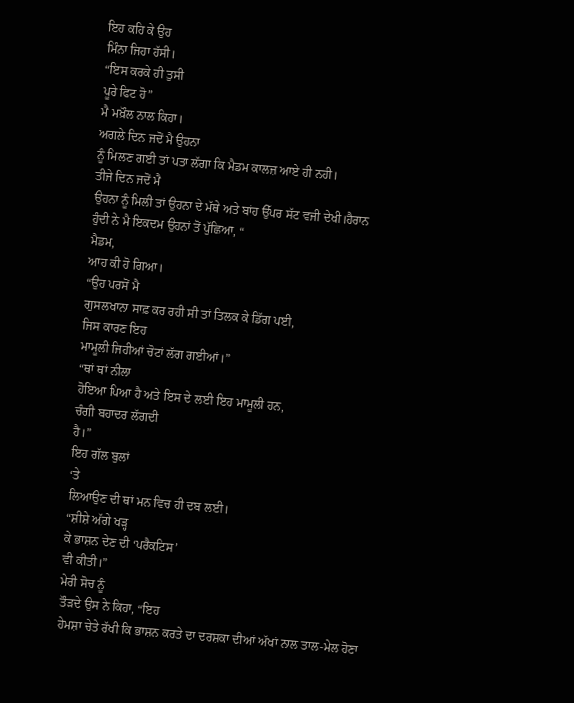ਇਹ ਕਹਿ ਕੇ ਉਹ
ਮਿੰਨਾ ਜਿਹਾ ਹੱਸੀ।
“ਇਸ ਕਰਕੇ ਹੀ ਤੁਸੀ
ਪੂਰੇ ਫਿਟ ਹੋ”
ਮੈ ਮਖ਼ੌਲ ਨਾਲ ਕਿਹਾ।
ਅਗਲੇ ਦਿਨ ਜਦੋਂ ਮੈ ਉਹਨਾ
ਨੂੰ ਮਿਲਣ ਗਈ ਤਾਂ ਪਤਾ ਲੱਗਾ ਕਿ ਮੈਡਮ ਕਾਲਜ਼ ਆਏ ਹੀ ਨਹੀ।
ਤੀਜੇ ਦਿਨ ਜਦੋਂ ਮੈ
ਉਹਨਾ ਨੂੰ ਮਿਲੀ ਤਾਂ ਉਹਨਾ ਦੇ ਮੱਥੇ ਅਤੇ ਬਾਂਹ ਉੱਪਰ ਸੱਟ ਵਜੀ ਦੇਖੀ।ਹੈਰਾਨ
ਹੁੰਦੀ ਨੇ ਮੈ ਇਕਦਮ ਉਹਨਾਂ ਤੋਂ ਪੁੱਛਿਆ, “
ਮੈਡਮ,
ਆਹ ਕੀ ਹੋ ਗਿਆ।
“ਉਹ ਪਰਸੋਂ ਮੈ
ਗੁਸਲਖਾਨਾ ਸਾਫ਼ ਕਰ ਰਹੀ ਸੀ ਤਾਂ ਤਿਲਕ ਕੇ ਡਿੱਗ ਪਈ,
ਜਿਸ ਕਾਰਣ ਇਹ
ਮਾਮੂਲੀ ਜਿਹੀਆਂ ਚੋਟਾਂ ਲੱਗ ਗਈਆਂ।”
“ਥਾਂ ਥਾਂ ਨੀਲਾ
ਹੋਇਆ ਪਿਆ ਹੈ ਅਤੇ ਇਸ ਦੇ ਲਈ ਇਹ ਮਾਮੂਲੀ ਹਨ,
ਚੰਗੀ ਬਹਾਦਰ ਲੱਗਦੀ
ਹੈ।”
ਇਹ ਗੱਲ ਬੁਲਾਂ
‘ਤੇ
ਲਿਆਉਣ ਦੀ ਥਾਂ ਮਨ ਵਿਚ ਹੀ ਦਬ ਲਈ।
“ਸ਼ੀਸ਼ੇ ਅੱਗੇ ਖੜ੍ਹ
ਕੇ ਭਾਸ਼ਨ ਦੇਣ ਦੀ ‘ਪਰੈਕਟਿਸ’
ਵੀ ਕੀਤੀ।”
ਮੇਰੀ ਸੋਚ ਨੂੰ
ਤੌੜਦੇ ਉਸ ਨੇ ਕਿਹਾ, “ਇਹ
ਹੇਮਸ਼ਾ ਚੇਤੇ ਰੱਖੀ ਕਿ ਭਾਸ਼ਨ ਕਰਤੇ ਦਾ ਦਰਸ਼ਕਾ ਦੀਆਂ ਅੱਖਾਂ ਨਾਲ ਤਾਲ-ਮੇਲ ਹੋਣਾ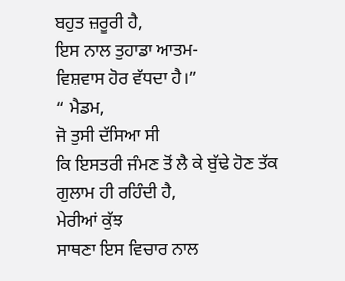ਬਹੁਤ ਜ਼ਰੂਰੀ ਹੈ,
ਇਸ ਨਾਲ ਤੁਹਾਡਾ ਆਤਮ-
ਵਿਸ਼ਵਾਸ ਹੋਰ ਵੱਧਦਾ ਹੈ।”
“ ਮੈਡਮ,
ਜੋ ਤੁਸੀ ਦੱਸਿਆ ਸੀ
ਕਿ ਇਸਤਰੀ ਜੰਮਣ ਤੋਂ ਲੈ ਕੇ ਬੁੱਢੇ ਹੋਣ ਤੱਕ ਗੁਲਾਮ ਹੀ ਰਹਿੰਦੀ ਹੈ,
ਮੇਰੀਆਂ ਕੁੱਝ
ਸਾਥਣਾ ਇਸ ਵਿਚਾਰ ਨਾਲ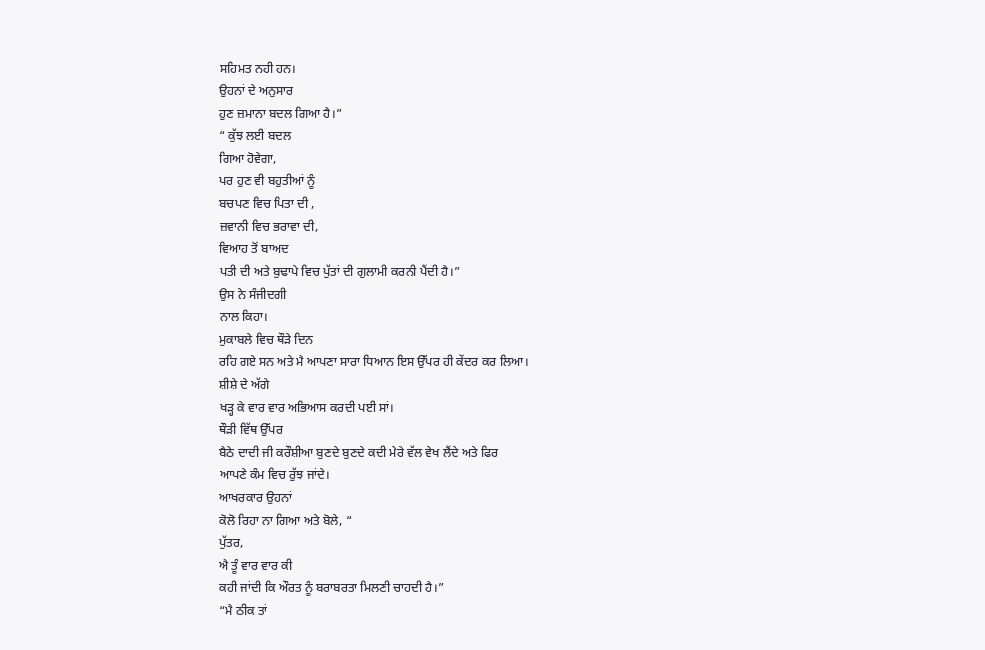ਸਹਿਮਤ ਨਹੀ ਹਨ।
ਉਹਨਾਂ ਦੇ ਅਨੁਸਾਰ
ਹੁਣ ਜ਼ਮਾਨਾ ਬਦਲ ਗਿਆ ਹੈ।”
“ ਕੁੱਝ ਲਈ ਬਦਲ
ਗਿਆ ਹੋਵੇਗਾ,
ਪਰ ਹੁਣ ਵੀ ਬਹੁਤੀਆਂ ਨੂੰ
ਬਚਪਣ ਵਿਚ ਪਿਤਾ ਦੀ ,
ਜ਼ਵਾਨੀ ਵਿਚ ਭਰਾਵਾ ਦੀ,
ਵਿਆਹ ਤੋਂ ਬਾਅਦ
ਪਤੀ ਦੀ ਅਤੇ ਬੁਢਾਪੇ ਵਿਚ ਪੁੱਤਾਂ ਦੀ ਗੁਲਾਮੀ ਕਰਨੀ ਪੈਂਦੀ ਹੈ।”
ਉਸ ਨੇ ਸੰਜੀਦਗੀ
ਨਾਲ ਕਿਹਾ।
ਮੁਕਾਬਲੇ ਵਿਚ ਥੌੜੇ ਦਿਨ
ਰਹਿ ਗਏ ਸਨ ਅਤੇ ਮੈ ਆਪਣਾ ਸਾਰਾ ਧਿਆਨ ਇਸ ਉੱਪਰ ਹੀ ਕੇਂਦਰ ਕਰ ਲਿਆ।
ਸ਼ੀਸ਼ੇ ਦੇ ਅੱਗੇ
ਖੜ੍ਹ ਕੇ ਵਾਰ ਵਾਰ ਅਭਿਆਸ ਕਰਦੀ ਪਈ ਸਾਂ।
ਥੌੜੀ ਵਿੱਥ ਉੱਪਰ
ਬੈਠੇ ਦਾਦੀ ਜੀ ਕਰੌਸ਼ੀਆ ਬੁਣਦੇ ਬੁਣਦੇ ਕਦੀ ਮੇਰੇ ਵੱਲ ਵੇਖ ਲੈਂਦੇ ਅਤੇ ਫਿਰ
ਆਪਣੇ ਕੰਮ ਵਿਚ ਰੁੱਝ ਜਾਂਦੇ।
ਆਖਰਕਾਰ ਉਹਨਾਂ
ਕੋਲੋ ਰਿਹਾ ਨਾ ਗਿਆ ਅਤੇ ਬੋਲੇ, “
ਪੁੱਤਰ,
ਐ ਤੂੰ ਵਾਰ ਵਾਰ ਕੀ
ਕਹੀ ਜਾਂਦੀ ਕਿ ਔਰਤ ਨੂੰ ਬਰਾਬਰਤਾ ਮਿਲਣੀ ਚਾਹਦੀ ਹੈ।”
“ਮੈ ਠੀਕ ਤਾਂ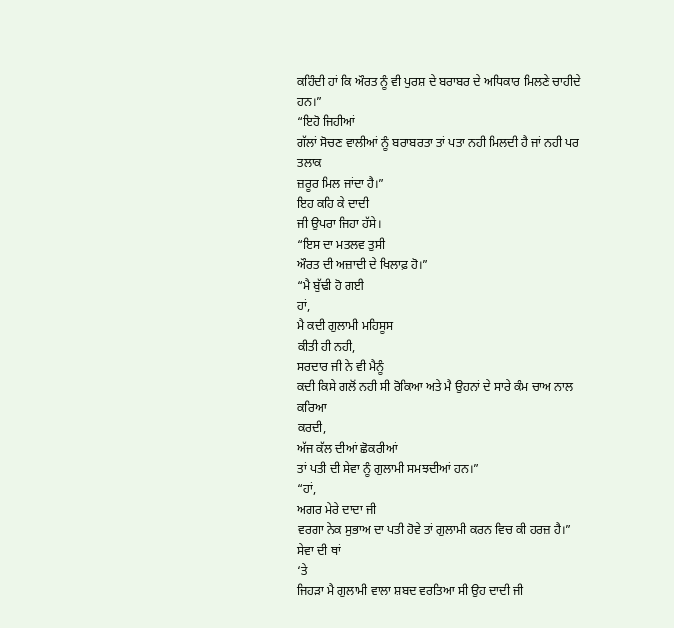ਕਹਿੰਦੀ ਹਾਂ ਕਿ ਔਰਤ ਨੂੰ ਵੀ ਪੁਰਸ਼ ਦੇ ਬਰਾਬਰ ਦੇ ਅਧਿਕਾਰ ਮਿਲਣੇ ਚਾਹੀਦੇ ਹਨ।”
“ਇਹੋ ਜਿਹੀਆਂ
ਗੱਲਾਂ ਸੋਚਣ ਵਾਲੀਆਂ ਨੂੰ ਬਰਾਬਰਤਾ ਤਾਂ ਪਤਾ ਨਹੀ ਮਿਲਦੀ ਹੈ ਜਾਂ ਨਹੀ ਪਰ ਤਲਾਕ
ਜ਼ਰੂਰ ਮਿਲ ਜਾਂਦਾ ਹੈ।”
ਇਹ ਕਹਿ ਕੇ ਦਾਦੀ
ਜੀ ਉਪਰਾ ਜਿਹਾ ਹੱਸੇ।
“ਇਸ ਦਾ ਮਤਲਵ ਤੁਸੀ
ਔਰਤ ਦੀ ਅਜ਼ਾਦੀ ਦੇ ਖਿਲਾਫ਼ ਹੋ।”
“ਮੈ ਬੁੱਢੀ ਹੋ ਗਈ
ਹਾਂ,
ਮੈ ਕਦੀ ਗੁਲਾਮੀ ਮਹਿਸੂਸ
ਕੀਤੀ ਹੀ ਨਹੀ,
ਸਰਦਾਰ ਜੀ ਨੇ ਵੀ ਮੈਨੂੰ
ਕਦੀ ਕਿਸੇ ਗਲੋਂ ਨਹੀ ਸੀ ਰੋਕਿਆ ਅਤੇ ਮੈ ਉਹਨਾਂ ਦੇ ਸਾਰੇ ਕੰਮ ਚਾਅ ਨਾਲ ਕਰਿਆ
ਕਰਦੀ,
ਅੱਜ ਕੱਲ ਦੀਆਂ ਛੋਕਰੀਆਂ
ਤਾਂ ਪਤੀ ਦੀ ਸੇਵਾ ਨੂੰ ਗੁਲਾਮੀ ਸਮਝਦੀਆਂ ਹਨ।”
“ਹਾਂ,
ਅਗਰ ਮੇਰੇ ਦਾਦਾ ਜੀ
ਵਰਗਾ ਨੇਕ ਸੁਭਾਅ ਦਾ ਪਤੀ ਹੋਵੇ ਤਾਂ ਗੁਲਾਮੀ ਕਰਨ ਵਿਚ ਕੀ ਹਰਜ਼ ਹੈ।”
ਸੇਵਾ ਦੀ ਥਾਂ
‘ਤੇ
ਜਿਹੜਾ ਮੈ ਗੁਲਾਮੀ ਵਾਲਾ ਸ਼ਬਦ ਵਰਤਿਆ ਸੀ ਉਹ ਦਾਦੀ ਜੀ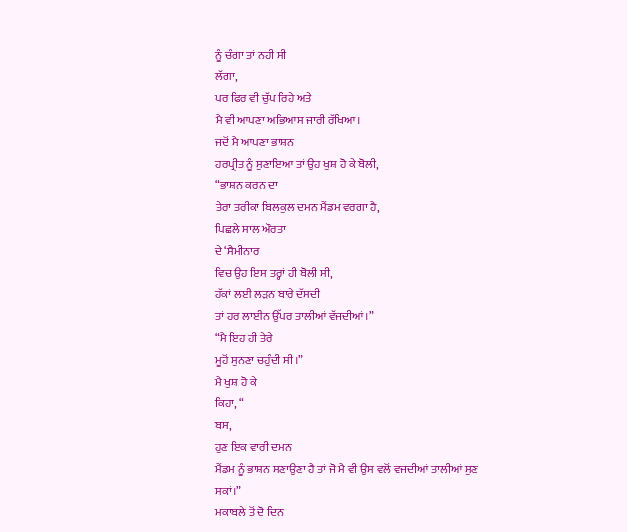ਨੂੰ ਚੰਗਾ ਤਾਂ ਨਹੀ ਸੀ
ਲੱਗਾ,
ਪਰ ਫਿਰ ਵੀ ਚੁੱਪ ਰਿਹੇ ਅਤੇ
ਮੈ ਵੀ ਆਪਣਾ ਅਭਿਆਸ ਜਾਰੀ ਰੱਖਿਆ।
ਜਦੋਂ ਮੈ ਆਪਣਾ ਭਾਸ਼ਨ
ਹਰਪ੍ਰੀਤ ਨੂੰ ਸੁਣਾਇਆ ਤਾਂ ਉਹ ਖੁਸ਼ ਹੋ ਕੇ ਬੋਲੀ,
“ਭਾਸ਼ਨ ਕਰਨ ਦਾ
ਤੇਰਾ ਤਰੀਕਾ ਬਿਲਕੁਲ ਦਮਨ ਮੈਂਡਮ ਵਰਗਾ ਹੈ,
ਪਿਛਲੇ ਸਾਲ ਔਰਤਾ
ਦੇ ‘ਸੈਮੀਨਾਰ
ਵਿਚ ਉਹ ਇਸ ਤਰ੍ਹਾਂ ਹੀ ਬੋਲੀ ਸੀ,
ਹੱਕਾਂ ਲਈ ਲੜਨ ਬਾਰੇ ਦੱਸਦੀ
ਤਾਂ ਹਰ ਲਾਈਨ ਉੱਪਰ ਤਾਲੀਆਂ ਵੱਜਦੀਆਂ।”
“ਮੈ ਇਹ ਹੀ ਤੇਰੇ
ਮੂਹੋਂ ਸੁਨਣਾ ਚਹੁੰਦੀ ਸੀ।”
ਮੈ ਖੁਸ਼ ਹੋ ਕੇ
ਕਿਹਾ, “
ਬਸ,
ਹੁਣ ਇਕ ਵਾਰੀ ਦਮਨ
ਮੈਂਡਮ ਨੂੰ ਭਾਸ਼ਨ ਸਣਾਉਣਾ ਹੈ ਤਾਂ ਜੋ ਮੈ ਵੀ ਉਸ ਵਲੋਂ ਵਜਦੀਆਂ ਤਾਲੀਆਂ ਸੁਣ
ਸਕਾਂ।”
ਮਕਾਬਲੇ ਤੋਂ ਦੋ ਦਿਨ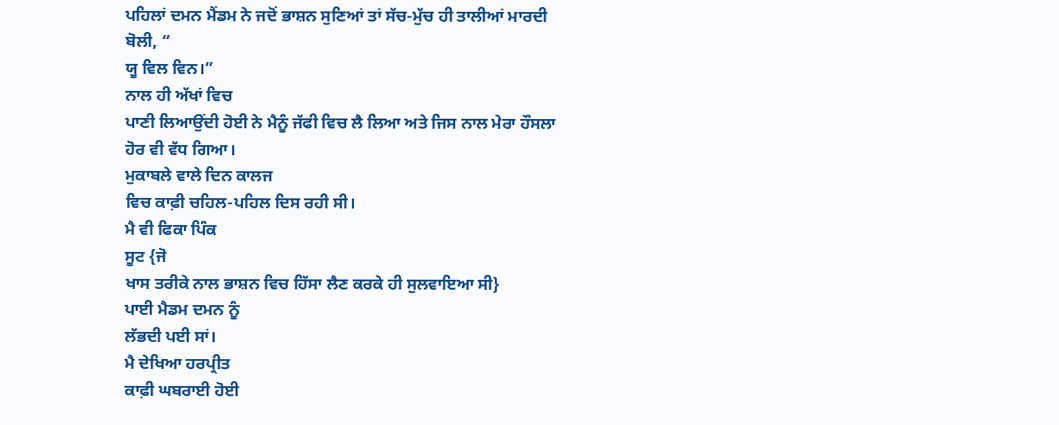ਪਹਿਲਾਂ ਦਮਨ ਮੈਂਡਮ ਨੇ ਜਦੋਂ ਭਾਸ਼ਨ ਸੁਣਿਆਂ ਤਾਂ ਸੱਚ-ਮੁੱਚ ਹੀ ਤਾਲੀਆਂ ਮਾਰਦੀ
ਬੋਲੀ, “
ਯੂ ਵਿਲ ਵਿਨ।”
ਨਾਲ ਹੀ ਅੱਖਾਂ ਵਿਚ
ਪਾਣੀ ਲਿਆਉਂਦੀ ਹੋਈ ਨੇ ਮੈਨੂੰ ਜੱਫੀ ਵਿਚ ਲੈ ਲਿਆ ਅਤੇ ਜਿਸ ਨਾਲ ਮੇਰਾ ਹੌਸਲਾ
ਹੋਰ ਵੀ ਵੱਧ ਗਿਆ।
ਮੁਕਾਬਲੇ ਵਾਲੇ ਦਿਨ ਕਾਲਜ
ਵਿਚ ਕਾਫ਼ੀ ਚਹਿਲ-ਪਹਿਲ ਦਿਸ ਰਹੀ ਸੀ।
ਮੈ ਵੀ ਫਿਕਾ ਪਿੰਕ
ਸੂਟ {ਜੋ
ਖਾਸ ਤਰੀਕੇ ਨਾਲ ਭਾਸ਼ਨ ਵਿਚ ਹਿੱਸਾ ਲੈਣ ਕਰਕੇ ਹੀ ਸੁਲਵਾਇਆ ਸੀ}
ਪਾਈ ਮੈਡਮ ਦਮਨ ਨੂੰ
ਲੱਭਦੀ ਪਈ ਸਾਂ।
ਮੈ ਦੇਖਿਆ ਹਰਪ੍ਰੀਤ
ਕਾਫ਼ੀ ਘਬਰਾਈ ਹੋਈ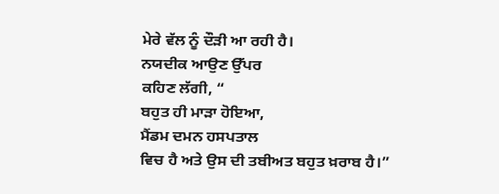ਮੇਰੇ ਵੱਲ ਨੂੰ ਦੌੜੀ ਆ ਰਹੀ ਹੈ।
ਨਯਦੀਕ ਆਉਣ ਉੱਪਰ
ਕਹਿਣ ਲੱਗੀ, “
ਬਹੁਤ ਹੀ ਮਾੜਾ ਹੋਇਆ,
ਮੈਂਡਮ ਦਮਨ ਹਸਪਤਾਲ
ਵਿਚ ਹੈ ਅਤੇ ਉਸ ਦੀ ਤਬੀਅਤ ਬਹੁਤ ਖ਼ਰਾਬ ਹੈ।”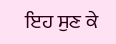ਇਹ ਸੁਣ ਕੇ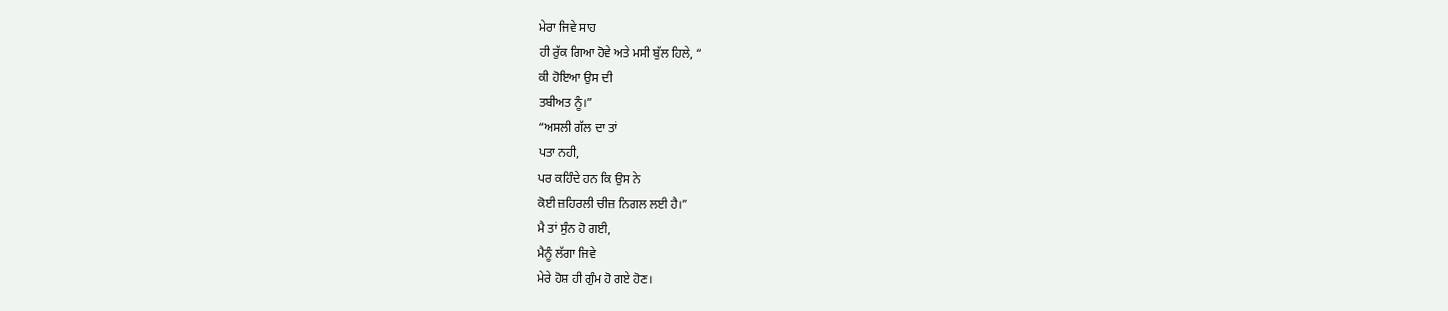ਮੇਰਾ ਜਿਵੇ ਸਾਹ
ਹੀ ਰੁੱਕ ਗਿਆ ਹੋਵੇ ਅਤੇ ਮਸੀ ਬੁੱਲ ਹਿਲੇ, “
ਕੀ ਹੋਇਆ ਉਸ ਦੀ
ਤਬੀਅਤ ਨੂੰ।”
“ਅਸਲੀ ਗੱਲ ਦਾ ਤਾਂ
ਪਤਾ ਨਹੀ,
ਪਰ ਕਹਿੰਦੇ ਹਨ ਕਿ ਉਸ ਨੇ
ਕੋਈ ਜ਼ਹਿਰਲੀ ਚੀਜ਼ ਨਿਗਲ ਲਈ ਹੈ।”
ਮੈ ਤਾਂ ਸੁੰਨ ਹੋ ਗਈ,
ਮੈਨੂੰ ਲੱਗਾ ਜਿਵੇ
ਮੇਰੇ ਹੋਸ਼ ਹੀ ਗੁੰਮ ਹੋ ਗਏ ਹੋਣ।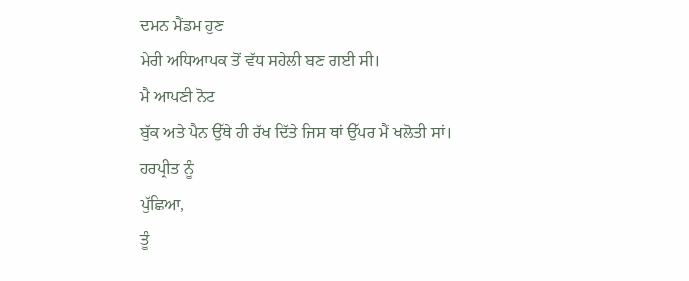ਦਮਨ ਮੈਂਡਮ ਹੁਣ
ਮੇਰੀ ਅਧਿਆਪਕ ਤੋਂ ਵੱਧ ਸਹੇਲੀ ਬਣ ਗਈ ਸੀ।
ਮੈ ਆਪਣੀ ਨੋਟ
ਬੁੱਕ ਅਤੇ ਪੈਨ ਉੱਥੇ ਹੀ ਰੱਖ ਦਿੱਤੇ ਜਿਸ ਥਾਂ ਉੱਪਰ ਮੈਂ ਖਲੋਤੀ ਸਾਂ।
ਹਰਪ੍ਰੀਤ ਨੂੰ
ਪੁੱਛਿਆ,
ਤੂੰ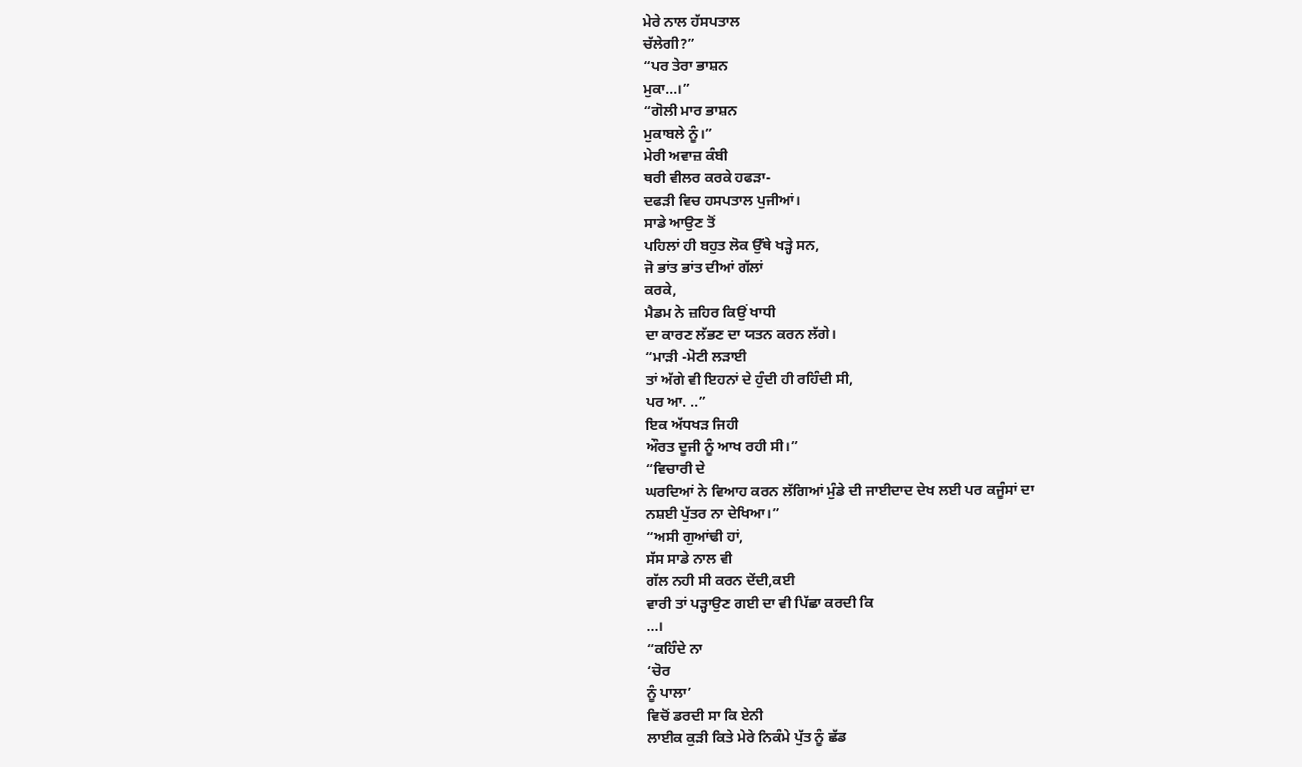ਮੇਰੇ ਨਾਲ ਹੱਸਪਤਾਲ
ਚੱਲੇਗੀ?”
“ਪਰ ਤੇਰਾ ਭਾਸ਼ਨ
ਮੁਕਾ…।”
“ਗੋਲੀ ਮਾਰ ਭਾਸ਼ਨ
ਮੁਕਾਬਲੇ ਨੂੰ।”
ਮੇਰੀ ਅਵਾਜ਼ ਕੰਬੀ
ਥਰੀ ਵੀਲਰ ਕਰਕੇ ਹਫੜਾ-
ਦਫੜੀ ਵਿਚ ਹਸਪਤਾਲ ਪੁਜੀਆਂ।
ਸਾਡੇ ਆਉਣ ਤੋਂ
ਪਹਿਲਾਂ ਹੀ ਬਹੁਤ ਲੋਕ ਉੱਥੇ ਖੜ੍ਹੇ ਸਨ,
ਜੋ ਭਾਂਤ ਭਾਂਤ ਦੀਆਂ ਗੱਲਾਂ
ਕਰਕੇ,
ਮੈਡਮ ਨੇ ਜ਼ਹਿਰ ਕਿਉਂ ਖਾਧੀ
ਦਾ ਕਾਰਣ ਲੱਭਣ ਦਾ ਯਤਨ ਕਰਨ ਲੱਗੇ।
“ਮਾੜੀ -ਮੋਟੀ ਲੜਾਈ
ਤਾਂ ਅੱਗੇ ਵੀ ਇਹਨਾਂ ਦੇ ਹੁੰਦੀ ਹੀ ਰਹਿੰਦੀ ਸੀ,
ਪਰ ਆ. ..”
ਇਕ ਅੱਧਖੜ ਜਿਹੀ
ਔਰਤ ਦੂਜੀ ਨੂੰ ਆਖ ਰਹੀ ਸੀ।”
“ਵਿਚਾਰੀ ਦੇ
ਘਰਦਿਆਂ ਨੇ ਵਿਆਹ ਕਰਨ ਲੱਗਿਆਂ ਮੁੰਡੇ ਦੀ ਜਾਈਦਾਦ ਦੇਖ ਲਈ ਪਰ ਕਜੂੰਸਾਂ ਦਾ
ਨਸ਼ਈ ਪੁੱਤਰ ਨਾ ਦੇਖਿਆ।”
“ਅਸੀ ਗੁਆਂਢੀ ਹਾਂ,
ਸੱਸ ਸਾਡੇ ਨਾਲ ਵੀ
ਗੱਲ ਨਹੀ ਸੀ ਕਰਨ ਦੇਂਦੀ,ਕਈ
ਵਾਰੀ ਤਾਂ ਪੜ੍ਹਾਉਣ ਗਈ ਦਾ ਵੀ ਪਿੱਛਾ ਕਰਦੀ ਕਿ
…।
“ਕਹਿੰਦੇ ਨਾ
‘ਚੋਰ
ਨੂੰ ਪਾਲਾ’
ਵਿਚੋਂ ਡਰਦੀ ਸਾ ਕਿ ਏਨੀ
ਲਾਈਕ ਕੁੜੀ ਕਿਤੇ ਮੇਰੇ ਨਿਕੰਮੇ ਪੁੱਤ ਨੂੰ ਛੱਡ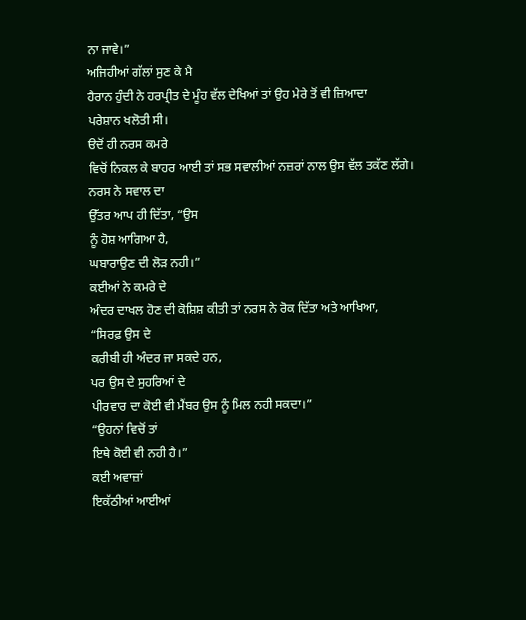ਨਾ ਜਾਵੇ।”
ਅਜਿਹੀਆਂ ਗੱਲਾਂ ਸੁਣ ਕੇ ਮੈ
ਹੈਰਾਨ ਹੁੰਦੀ ਨੇ ਹਰਪ੍ਰੀਤ ਦੇ ਮੂੰਹ ਵੱਲ ਦੇਖਿਆਂ ਤਾਂ ਉਹ ਮੇਰੇ ਤੋਂ ਵੀ ਜ਼ਿਆਦਾ
ਪਰੇਸ਼ਾਨ ਖਲੋਤੀ ਸੀ।
ੳਦੋਂ ਹੀ ਨਰਸ ਕਮਰੇ
ਵਿਚੋਂ ਨਿਕਲ ਕੇ ਬਾਹਰ ਆਈ ਤਾਂ ਸਭ ਸਵਾਲੀਆਂ ਨਜ਼ਰਾਂ ਨਾਲ ਉਸ ਵੱਲ ਤਕੱਣ ਲੱਗੇ।
ਨਰਸ ਨੇ ਸਵਾਲ ਦਾ
ਉੱਤਰ ਆਪ ਹੀ ਦਿੱਤਾ, “ਉਸ
ਨੂੰ ਹੋਸ਼ ਆਗਿਆ ਹੈ,
ਘਬਾਰਾਉਣ ਦੀ ਲੋੜ ਨਹੀ।”
ਕਈਆਂ ਨੇ ਕਮਰੇ ਦੇ
ਅੰਦਰ ਦਾਖਲ ਹੋਣ ਦੀ ਕੋਸ਼ਿਸ਼ ਕੀਤੀ ਤਾਂ ਨਰਸ ਨੇ ਰੋਕ ਦਿੱਤਾ ਅਤੇ ਆਖਿਆ,
“ਸਿਰਫ਼ ਉਸ ਦੇ
ਕਰੀਬੀ ਹੀ ਅੰਦਰ ਜਾ ਸਕਦੇ ਹਨ,
ਪਰ ਉਸ ਦੇ ਸੁਹਰਿਆਂ ਦੇ
ਪੀਰਵਾਰ ਦਾ ਕੋਈ ਵੀ ਮੈਂਬਰ ਉਸ ਨੂੰ ਮਿਲ ਨਹੀ ਸਕਦਾ।”
“ਉਹਨਾਂ ਵਿਚੋਂ ਤਾਂ
ਇਥੇ ਕੋਈ ਵੀ ਨਹੀ ਹੈ।”
ਕਈ ਅਵਾਜ਼ਾਂ
ਇਕੱਠੀਆਂ ਆਈਆਂ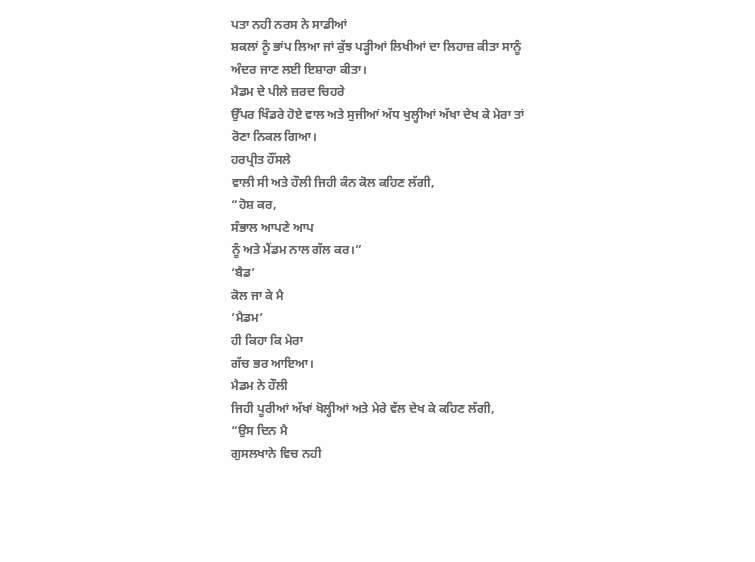ਪਤਾ ਨਹੀ ਨਰਸ ਨੇ ਸਾਡੀਆਂ
ਸ਼ਕਲਾਂ ਨੂੰ ਭਾਂਪ ਲਿਆ ਜਾਂ ਕੁੱਝ ਪੜ੍ਹੀਆਂ ਲਿਖੀਆਂ ਦਾ ਲਿਹਾਜ਼ ਕੀਤਾ ਸਾਨੂੰ
ਅੰਦਰ ਜਾਣ ਲਈ ਇਸ਼ਾਰਾ ਕੀਤਾ।
ਮੈਡਮ ਦੇ ਪੀਲੇ ਜ਼ਰਦ ਚਿਹਰੇ
ਉੱਪਰ ਖਿੰਡਰੇ ਹੋਏ ਵਾਲ ਅਤੇ ਸੁਜੀਆਂ ਅੱਧ ਖੁਲ੍ਹੀਆਂ ਅੱਖਾ ਦੇਖ ਕੇ ਮੇਰਾ ਤਾਂ
ਰੋਣਾ ਨਿਕਲ ਗਿਆ।
ਹਰਪ੍ਰੀਤ ਹੌਂਸਲੇ
ਵਾਲੀ ਸੀ ਅਤੇ ਹੌਲੀ ਜਿਹੀ ਕੰਨ ਕੋਲ ਕਹਿਣ ਲੱਗੀ,
“ਹੋਸ਼ ਕਰ,
ਸੰਭਾਲ ਆਪਣੇ ਆਪ
ਨੂੰ ਅਤੇ ਮੈਂਡਮ ਨਾਲ ਗੱਲ ਕਰ।”
‘ਬੈਡ’
ਕੋਲ ਜਾ ਕੇ ਮੈ
‘ਮੈਡਮ’
ਹੀ ਕਿਹਾ ਕਿ ਮੇਰਾ
ਗੱਚ ਭਰ ਆਇਆ।
ਮੈਡਮ ਨੇ ਹੌਲੀ
ਜਿਹੀ ਪੂਰੀਆਂ ਅੱਖਾਂ ਖੋਲ੍ਹੀਆਂ ਅਤੇ ਮੇਰੇ ਵੱਲ ਦੇਖ ਕੇ ਕਹਿਣ ਲੱਗੀ,
“ਉਸ ਦਿਨ ਮੈ
ਗੁਸਲਖਾਨੇ ਵਿਚ ਨਹੀ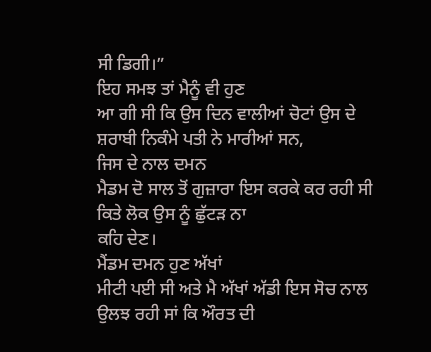ਸੀ ਡਿਗੀ।”
ਇਹ ਸਮਝ ਤਾਂ ਮੈਨੂੰ ਵੀ ਹੁਣ
ਆ ਗੀ ਸੀ ਕਿ ਉਸ ਦਿਨ ਵਾਲੀਆਂ ਚੋਟਾਂ ਉਸ ਦੇ ਸ਼ਰਾਬੀ ਨਿਕੰਮੇ ਪਤੀ ਨੇ ਮਾਰੀਆਂ ਸਨ,
ਜਿਸ ਦੇ ਨਾਲ ਦਮਨ
ਮੈਡਮ ਦੋ ਸਾਲ ਤੋਂ ਗੁਜ਼ਾਰਾ ਇਸ ਕਰਕੇ ਕਰ ਰਹੀ ਸੀ ਕਿਤੇ ਲੋਕ ਉਸ ਨੂੰ ਛੁੱਟੜ ਨਾ
ਕਹਿ ਦੇਣ।
ਮੈਂਡਮ ਦਮਨ ਹੁਣ ਅੱਖਾਂ
ਮੀਟੀ ਪਈ ਸੀ ਅਤੇ ਮੈ ਅੱਖਾਂ ਅੱਡੀ ਇਸ ਸੋਚ ਨਾਲ ਉਲਝ ਰਹੀ ਸਾਂ ਕਿ ਔਰਤ ਦੀ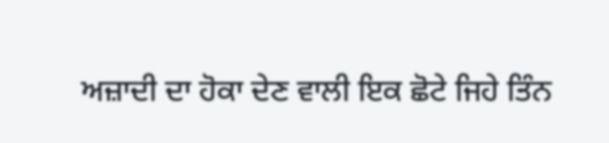ਅਜ਼ਾਦੀ ਦਾ ਹੋਕਾ ਦੇਣ ਵਾਲੀ ਇਕ ਛੋਟੇ ਜਿਹੇ ਤਿੰਨ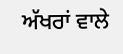ਅੱਖਰਾਂ ਵਾਲੇ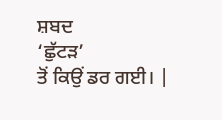ਸ਼ਬਦ
‘ਛੁੱਟੜ’
ਤੋਂ ਕਿਉਂ ਡਰ ਗਈ। |